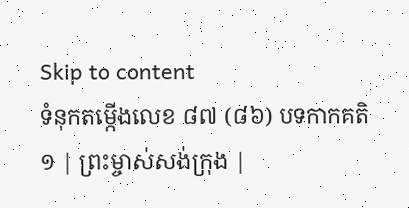Skip to content
ទំនុកតម្កើងលេខ ៨៧ (៨៦) បទកាកគតិ
១ | ព្រះម្ចាស់សង់ក្រុង |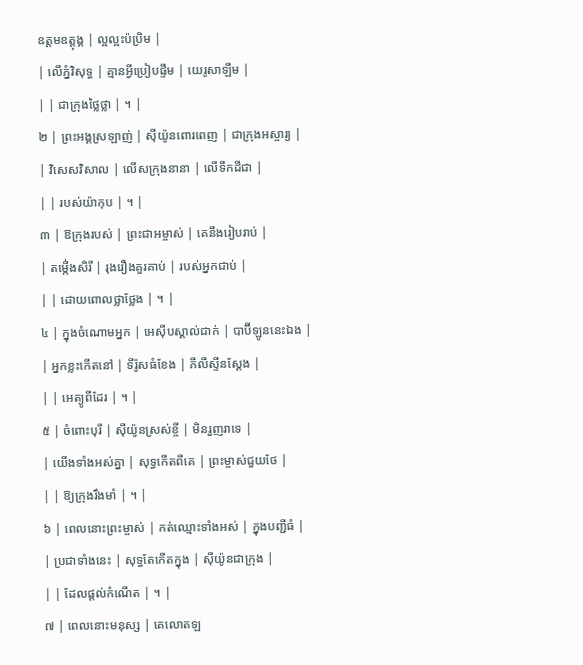ឧត្តមឧត្តុង្គ | ល្អល្អះប៉ប្រិម |
| លើភ្នំវិសុទ្ធ | គ្មានអ្វីប្រៀបផ្ទឹម | យេរូសាឡឹម |
| | ជាក្រុងថ្លៃថ្លា | ។ |
២ | ព្រះអង្គស្រឡាញ់ | ស៊ីយ៉ូនពោរពេញ | ជាក្រុងអស្ចារ្យ |
| វិសេសវិសាល | លើសក្រុងនានា | លើទឹកដីជា |
| | របស់យ៉ាកុប | ។ |
៣ | ឱក្រុងរបស់ | ព្រះជាអម្ចាស់ | គេនឹងរៀបរាប់ |
| តម្កើ់ងសិរី | រុងរឿងគួរគាប់ | របស់អ្នកជាប់ |
| | ដោយពោលថ្លាថ្លែង | ។ |
៤ | ក្នុងចំណោមអ្នក | អេស៊ីបស្គាល់ជាក់ | បាប៊ីឡូននេះឯង |
| អ្នកខ្លះកើតនៅ | ទីរ៉ូសធំខែង | ភីលីស្ទីនស្តែង |
| | អេត្យូពីដែរ | ។ |
៥ | ចំពោះបុរី | ស៊ីយ៉ូនស្រស់ខ្ចី | មិនរួញរាទេ |
| យើងទាំងអស់គ្នា | សុទ្ធកើតពីគេ | ព្រះម្ចាស់ជួយថែ |
| | ឱ្យក្រុងរឹងមាំ | ។ |
៦ | ពេលនោះព្រះម្ចាស់ | កត់ឈ្មោះទាំងអស់ | ក្នុងបញ្ជីធំ |
| ប្រជាទាំងនេះ | សុទ្ធតែកើតក្នុង | ស៊ីយ៉ូនជាក្រុង |
| | ដែលផ្តល់កំណើត | ។ |
៧ | ពេលនោះមនុស្ស | គេលោតឡ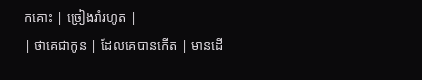កគោះ | ច្រៀងរាំរហូត |
| ថាគេជាកូន | ដែលគេបានកើត | មានដើ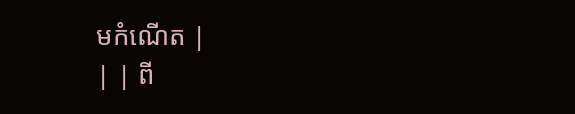មកំណើត |
| | ពី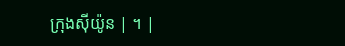ក្រុងស៊ីយ៉ូន | ។ |